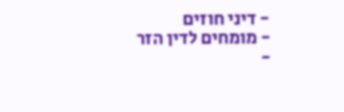- דיני חוזים
- מומחים לדין הזר
-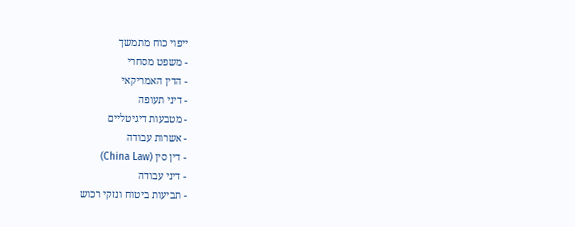ייפוי כוח מתמשך
- משפט מסחרי
- הדין האמריקאי
- דיני תעופה
- מטבעות דיגיטליים
- אשרות עבודה
- דין סין (China Law)
- דיני עבודה
- תביעות ביטוח ונזקי רכוש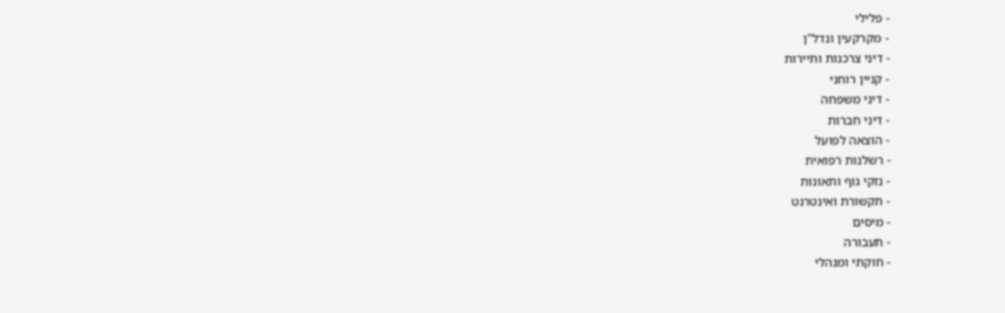- פלילי
- מקרקעין ונדל"ן
- דיני צרכנות ותיירות
- קניין רוחני
- דיני משפחה
- דיני חברות
- הוצאה לפועל
- רשלנות רפואית
- נזקי גוף ותאונות
- תקשורת ואינטרנט
- מיסים
- תעבורה
- חוקתי ומנהלי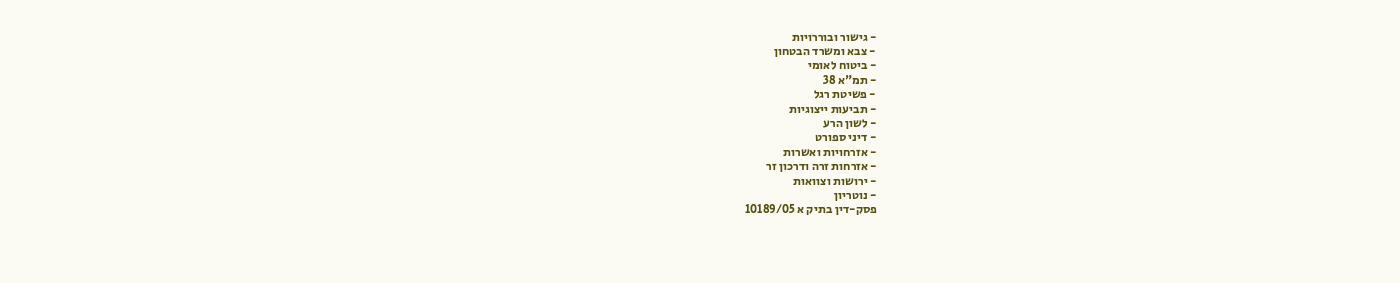- גישור ובוררויות
- צבא ומשרד הבטחון
- ביטוח לאומי
- תמ"א 38
- פשיטת רגל
- תביעות ייצוגיות
- לשון הרע
- דיני ספורט
- אזרחויות ואשרות
- אזרחות זרה ודרכון זר
- ירושות וצוואות
- נוטריון
פסק-דין בתיק א 10189/05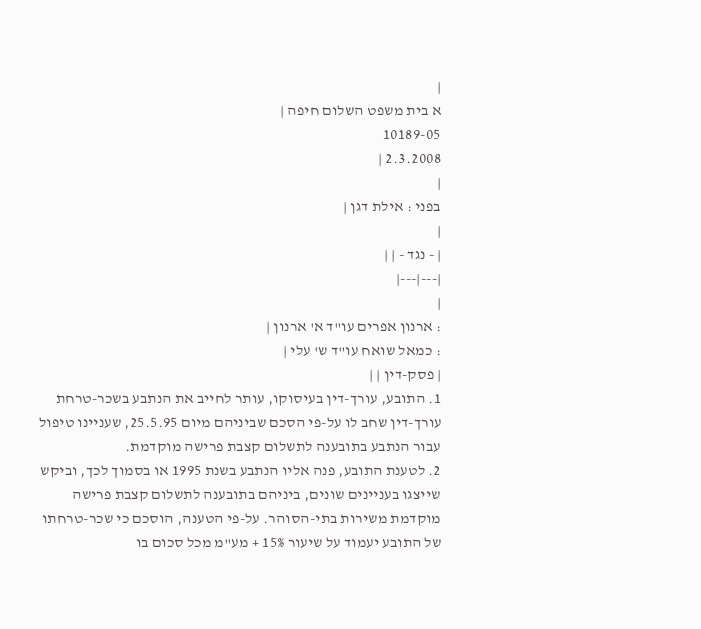|
א בית משפט השלום חיפה |
10189-05
2.3.2008 |
|
בפני : אילת דגן |
|
| - נגד - | |
|---|---|
|
: ארנון אפרים עו"ד א' ארנון |
: כמאל שואח עו"ד ש' עלי |
| פסק-דין | |
1. התובע, עורך-דין בעיסוקו, עותר לחייב את הנתבע בשכר-טרחת עורך-דין שחב לו על-פי הסכם שביניהם מיום 25.5.95, שעניינו טיפול עבור הנתבע בתובענה לתשלום קצבת פרישה מוקדמת.
2. לטענת התובע, פנה אליו הנתבע בשנת 1995 או בסמוך לכך, וביקש שייצגו בעניינים שונים, ביניהם בתובענה לתשלום קצבת פרישה מוקדמת משירות בתי-הסוהר. על-פי הטענה, הוסכם כי שכר-טרחתו של התובע יעמוד על שיעור 15% + מע"מ מכל סכום בו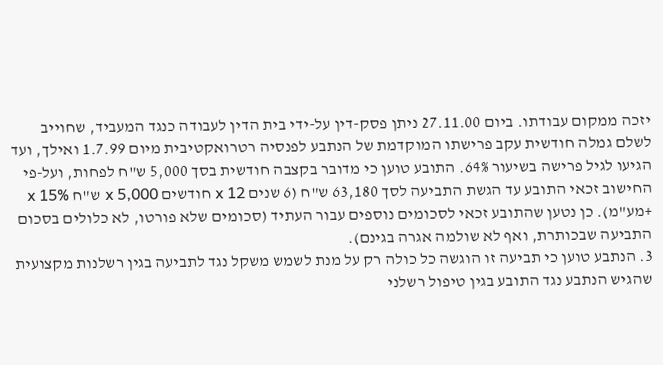יזכה ממקום עבודתו. ביום 27.11.00 ניתן פסק-דין על-ידי בית הדין לעבודה כנגד המעביד, שחוייב לשלם גמלה חודשית עקב פרישתו המוקדמת של הנתבע לפנסיה רטרואקטיבית מיום 1.7.99 ואילך, ועד הגיעו לגיל פרישה בשיעור 64%. התובע טוען כי מדובר בקצבה חודשית בסך 5,000 ש"ח לפחות, ועל-פי החישוב זכאי התובע עד הגשת התביעה לסך 63,180 ש"ח (6 שנים x 12 חודשים x 5,000 ש"ח x 15% +מע"מ). כן נטען שהתובע זכאי לסכומים נוספים עבור העתיד (סכומים שלא פורטו, לא כלולים בסכום התביעה שבכותרת, ואף לא שולמה אגרה בגינם).
3. הנתבע טוען כי תביעה זו הוגשה כל כולה רק על מנת לשמש משקל נגד לתביעה בגין רשלנות מקצועית שהגיש הנתבע נגד התובע בגין טיפול רשלני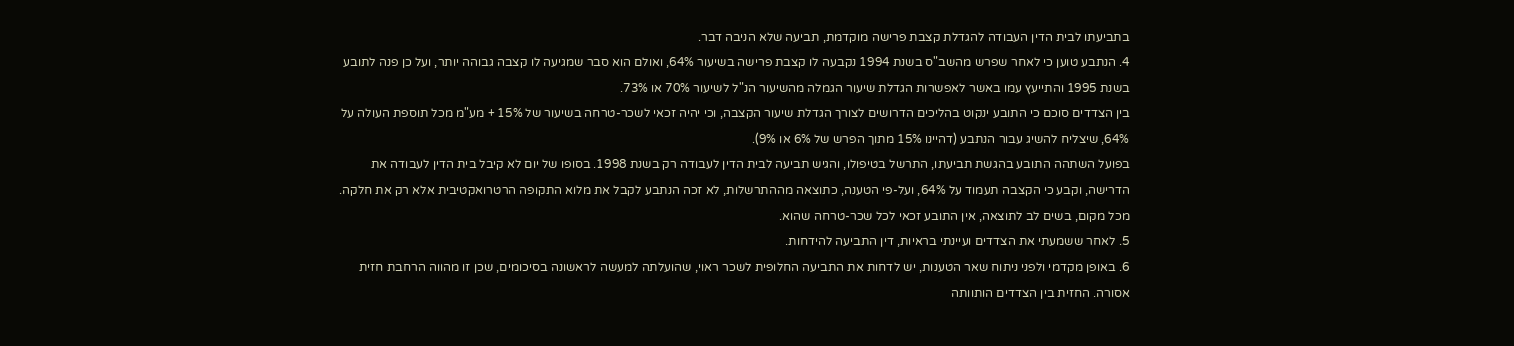בתביעתו לבית הדין העבודה להגדלת קצבת פרישה מוקדמת, תביעה שלא הניבה דבר.
4. הנתבע טוען כי לאחר שפרש מהשב"ס בשנת 1994 נקבעה לו קצבת פרישה בשיעור 64%, ואולם הוא סבר שמגיעה לו קצבה גבוהה יותר, ועל כן פנה לתובע בשנת 1995 והתייעץ עמו באשר לאפשרות הגדלת שיעור הגמלה מהשיעור הנ"ל לשיעור 70% או 73%.
בין הצדדים סוכם כי התובע ינקוט בהליכים הדרושים לצורך הגדלת שיעור הקצבה, וכי יהיה זכאי לשכר-טרחה בשיעור של 15% + מע"מ מכל תוספת העולה על 64%, שיצליח להשיג עבור הנתבע (דהיינו 15% מתוך הפרש של 6% או 9%).
בפועל השתהה התובע בהגשת תביעתו, התרשל בטיפולו, והגיש תביעה לבית הדין לעבודה רק בשנת 1998. בסופו של יום לא קיבל בית הדין לעבודה את הדרישה, וקבע כי הקצבה תעמוד על 64%, ועל-פי הטענה, כתוצאה מההתרשלות, לא זכה הנתבע לקבל את מלוא התקופה הרטרואקטיבית אלא רק את חלקה. מכל מקום, בשים לב לתוצאה, אין התובע זכאי לכל שכר-טרחה שהוא.
5. לאחר ששמעתי את הצדדים ועיינתי בראיות, דין התביעה להידחות.
6. באופן מקדמי ולפני ניתוח שאר הטענות, יש לדחות את התביעה החלופית לשכר ראוי, שהועלתה למעשה לראשונה בסיכומים, שכן זו מהווה הרחבת חזית אסורה. החזית בין הצדדים הותוותה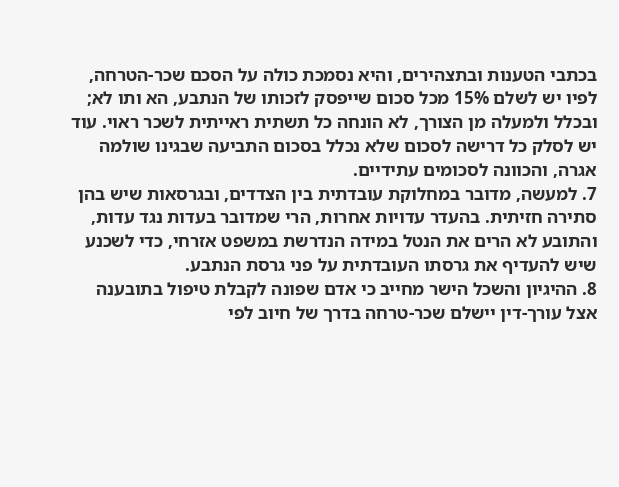בכתבי הטענות ובתצהירים, והיא נסמכת כולה על הסכם שכר-הטרחה, לפיו יש לשלם 15% מכל סכום שייפסק לזכותו של הנתבע, הא ותו לא; ובכלל ולמעלה מן הצורך, לא הונחה כל תשתית ראייתית לשכר ראוי. עוד יש לסלק כל דרישה לסכום שלא נכלל בסכום התביעה שבגינו שולמה אגרה, והכוונה לסכומים עתידיים.
7. למעשה, מדובר במחלוקת עובדתית בין הצדדים, ובגרסאות שיש בהן סתירה חזיתית. בהעדר עדויות אחרות, הרי שמדובר בעדות נגד עדות, והתובע לא הרים את הנטל במידה הנדרשת במשפט אזרחי, כדי לשכנע שיש להעדיף את גרסתו העובדתית על פני גרסת הנתבע.
8. ההיגיון והשכל הישר מחייב כי אדם שפונה לקבלת טיפול בתובענה אצל עורך-דין יישלם שכר-טרחה בדרך של חיוב לפי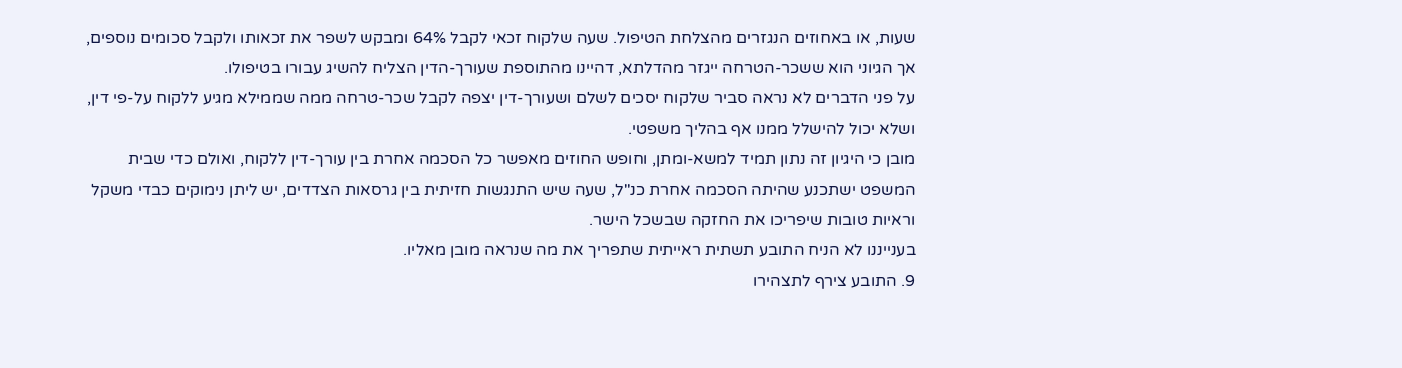שעות, או באחוזים הנגזרים מהצלחת הטיפול. שעה שלקוח זכאי לקבל 64% ומבקש לשפר את זכאותו ולקבל סכומים נוספים, אך הגיוני הוא ששכר-הטרחה ייגזר מהדלתא, דהיינו מהתוספת שעורך-הדין הצליח להשיג עבורו בטיפולו.
על פני הדברים לא נראה סביר שלקוח יסכים לשלם ושעורך-דין יצפה לקבל שכר-טרחה ממה שממילא מגיע ללקוח על-פי דין, ושלא יכול להישלל ממנו אף בהליך משפטי.
מובן כי היגיון זה נתון תמיד למשא-ומתן, וחופש החוזים מאפשר כל הסכמה אחרת בין עורך-דין ללקוח, ואולם כדי שבית המשפט ישתכנע שהיתה הסכמה אחרת כנ"ל, שעה שיש התנגשות חזיתית בין גרסאות הצדדים, יש ליתן נימוקים כבדי משקל וראיות טובות שיפריכו את החזקה שבשכל הישר.
בענייננו לא הניח התובע תשתית ראייתית שתפריך את מה שנראה מובן מאליו.
9. התובע צירף לתצהירו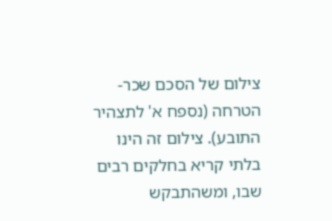צילום של הסכם שכר-הטרחה (נספח א' לתצהיר התובע). צילום זה הינו בלתי קריא בחלקים רבים שבו, ומשהתבקש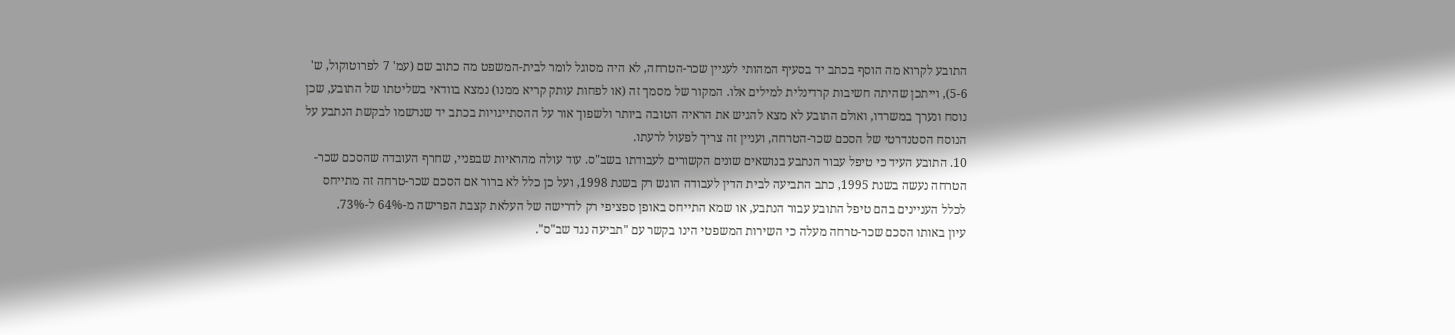התובע לקרוא מה הוסף בכתב יד בסעיף המהותי לעניין שכר-הטרחה, לא היה מסוגל לומר לבית-המשפט מה כתוב שם (עמ' 7 לפרוטוקול, ש' 5-6), וייתכן שהיתה חשיבות קרדינלית למילים אלו. המקור של מסמך זה (או לפחות עותק קריא ממנו) נמצא בוודאי בשליטתו של התובע, שכן נוסח ונערך במשרדו, ואולם התובע לא מצא להגיש את הראיה הטובה ביותר ולשפוך אור על ההסתייגויות בכתב יד שנרשמו לבקשת הנתבע על הנוסח הסטנדרטי של הסכם שכר-הטרחה, ועניין זה צריך לפעול לרעתו.
10. התובע העיד כי טיפל עבור הנתבע בנושאים שונים הקשורים לעבודתו בשב"ס. עוד עולה מהראיות שבפניי, שחרף העובדה שהסכם שכר-הטרחה נעשה בשנת 1995, כתב התביעה לבית הדין לעבודה הוגש רק בשנת 1998, ועל כן כלל לא ברור אם הסכם שכר-טרחה זה מתייחס לכלל העניינים בהם טיפל התובע עבור הנתבע, או שמא התייחס באופן ספציפי רק לדרישה של העלאת קצבת הפרישה מ-64% ל-73%.
עיון באותו הסכם שכר-טרחה מעלה כי השירות המשפטי הינו בקשר עם "תביעה נגד שב"ס".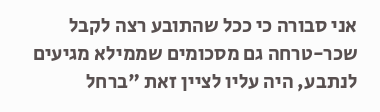אני סבורה כי ככל שהתובע רצה לקבל שכר-טרחה גם מסכומים שממילא מגיעים לנתבע, היה עליו לציין זאת "ברחל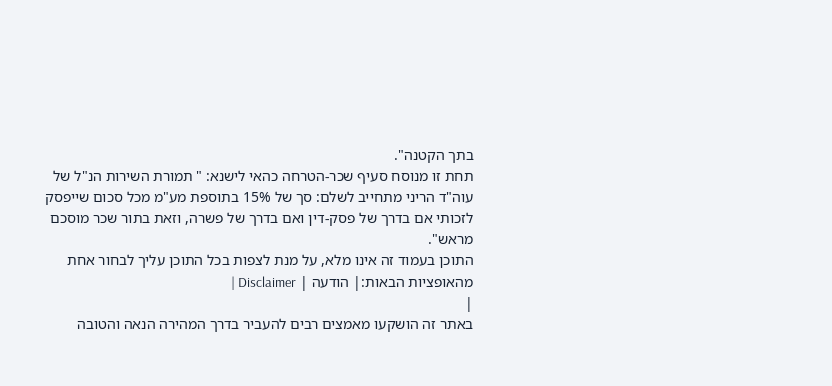בתך הקטנה".
תחת זו מנוסח סעיף שכר-הטרחה כהאי לישנא: " תמורת השירות הנ"ל של עוה"ד הריני מתחייב לשלם: סך של 15% בתוספת מע"מ מכל סכום שייפסק לזכותי אם בדרך של פסק-דין ואם בדרך של פשרה, וזאת בתור שכר מוסכם מראש".
התוכן בעמוד זה אינו מלא, על מנת לצפות בכל התוכן עליך לבחור אחת מהאופציות הבאות:| הודעה | Disclaimer |
|
באתר זה הושקעו מאמצים רבים להעביר בדרך המהירה הנאה והטובה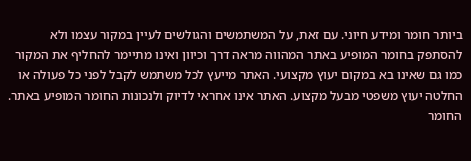ביותר חומר ומידע חיוני. עם זאת, על המשתמשים והגולשים לעיין במקור עצמו ולא להסתפק בחומר המופיע באתר המהווה מראה דרך וכיוון ואינו מתיימר להחליף את המקור כמו גם שאינו בא במקום יעוץ מקצועי. האתר מייעץ לכל משתמש לקבל לפני כל פעולה או החלטה יעוץ משפטי מבעל מקצוע. האתר אינו אחראי לדיוק ולנכונות החומר המופיע באתר. החומר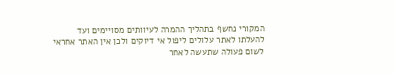המקורי נחשף בתהליך ההמרה לעיוותים מסויימים ועד להעלתו לאתר עלולים ליפול אי דיוקים ולכן אין האתר אחראי לשום פעולה שתעשה לאחר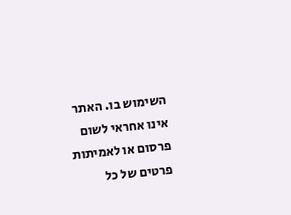השימוש בו. האתר אינו אחראי לשום פרסום או לאמיתות פרטים של כל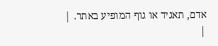אדם, תאגיד או גוף המופיע באתר. |
|